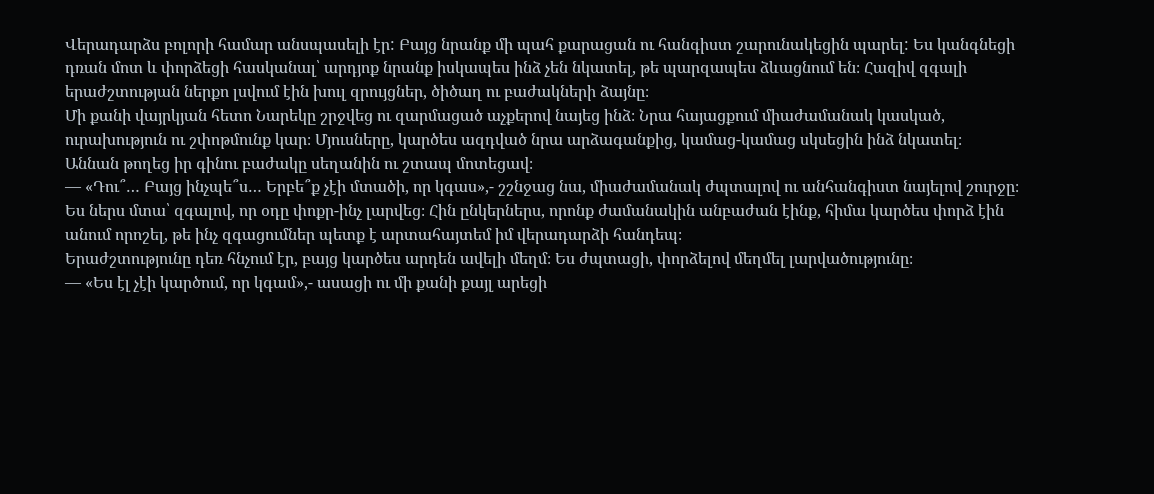Վերադարձս բոլորի համար անսպասելի էր: Բայց նրանք մի պահ քարացան ու հանգիստ շարունակեցին պարել: Ես կանգնեցի դռան մոտ և փորձեցի հասկանալ՝ արդյոք նրանք իսկապես ինձ չեն նկատել, թե պարզապես ձևացնում են։ Հազիվ զգալի երաժշտության ներքո լսվում էին խուլ զրույցներ, ծիծաղ ու բաժակների ձայնը։
Մի քանի վայրկյան հետո Նարեկը շրջվեց ու զարմացած աչքերով նայեց ինձ։ Նրա հայացքում միաժամանակ կասկած, ուրախություն ու շփոթմունք կար։ Մյուսները, կարծես ազդված նրա արձագանքից, կամաց-կամաց սկսեցին ինձ նկատել։
Աննան թողեց իր գինու բաժակը սեղանին ու շտապ մոտեցավ։
— «Դու՞… Բայց ինչպե՞ս… Երբե՞ք չէի մտածի, որ կգաս»,- շշնջաց նա, միաժամանակ ժպտալով ու անհանգիստ նայելով շուրջը։
Ես ներս մտա՝ զգալով, որ օդը փոքր-ինչ լարվեց։ Հին ընկերներս, որոնք ժամանակին անբաժան էինք, հիմա կարծես փորձ էին անում որոշել, թե ինչ զգացումներ պետք է արտահայտեմ իմ վերադարձի հանդեպ։
Երաժշտությունը դեռ հնչում էր, բայց կարծես արդեն ավելի մեղմ։ Ես ժպտացի, փորձելով մեղմել լարվածությունը։
— «Ես էլ չէի կարծում, որ կգամ»,- ասացի ու մի քանի քայլ արեցի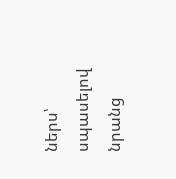ներս՝ սպասելով նրանց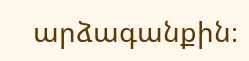արձագանքին։